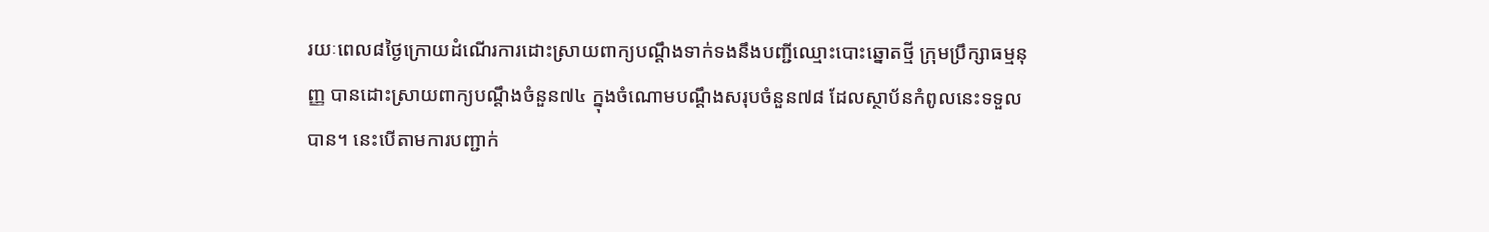រយៈពេល៨ថ្ងៃក្រោយដំណើរការដោះស្រាយពាក្យបណ្តឹងទាក់ទងនឹងបញ្ជីឈ្មោះបោះឆ្នោតថ្មី ក្រុមប្រឹក្សាធម្មនុញ្ញ បានដោះស្រាយពាក្យបណ្តឹងចំនួន៧៤ ក្នុងចំណោមបណ្តឹងសរុបចំនួន៧៨ ដែលស្ថាប័នកំពូលនេះទទួលបាន។ នេះបើតាមការបញ្ជាក់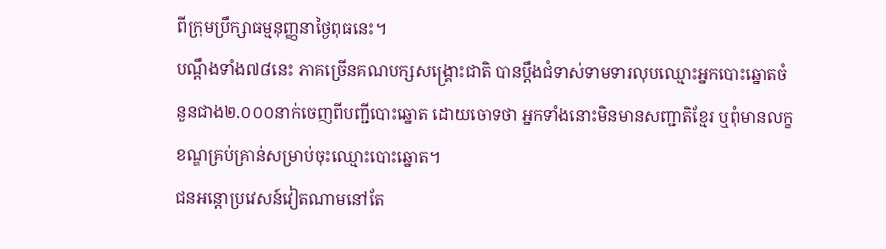ពីក្រុមប្រឹក្សាធម្មនុញ្ញនាថ្ងៃពុធនេះ។
បណ្តឹងទាំង៧៨នេះ ភាគច្រើនគណបក្សសង្គ្រោះជាតិ បានប្តឹងជំទាស់ទាមទារលុបឈ្មោះអ្នកបោះឆ្នោតចំនួនជាង២.០០០នាក់ចេញពីបញ្ជីបោះឆ្នោត ដោយចោទថា អ្នកទាំងនោះមិនមានសញ្ជាតិខ្មែរ ឬពុំមានលក្ខខណ្ឌគ្រប់គ្រាន់សម្រាប់ចុះឈ្មោះបោះឆ្នោត។
ជនអន្តោប្រវេសន៍វៀតណាមនៅតែ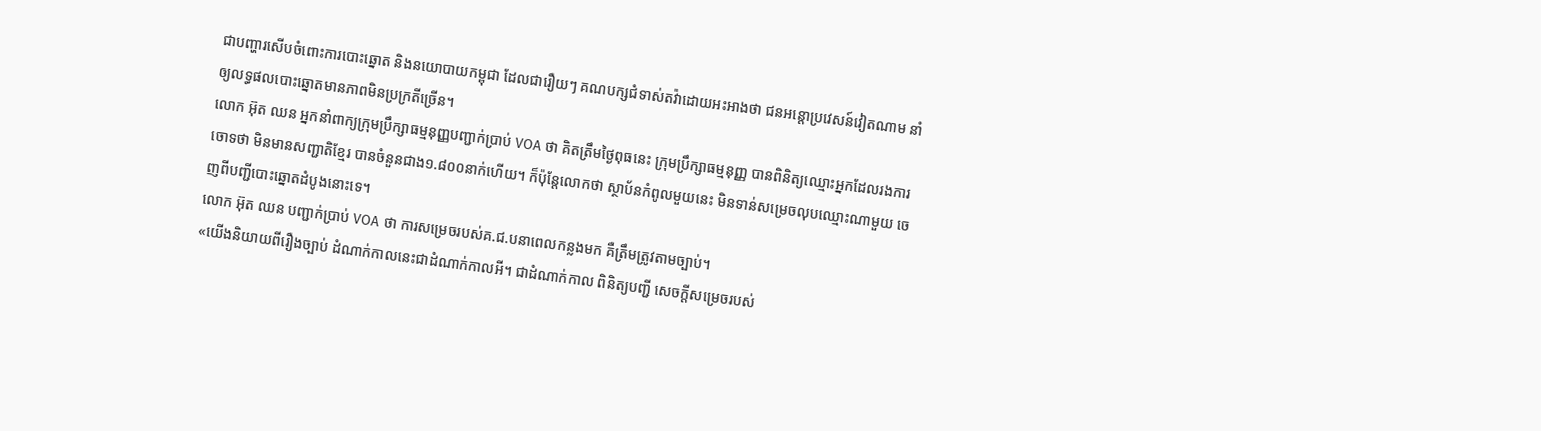ជាបញ្ហារសើបចំពោះការបោះឆ្នោត និងនយោបាយកម្ពុជា ដែលជារឿយៗ គណបក្សជំទាស់តវ៉ាដោយអះអាងថា ជនអន្តោប្រវេសន៍វៀតណាម នាំឲ្យលទ្ធផលបោះឆ្នោតមានភាពមិនប្រក្រតីច្រើន។
លោក អ៊ុត ឈន អ្នកនាំពាក្យក្រុមប្រឹក្សាធម្មនុញ្ញបញ្ជាក់ប្រាប់ VOA ថា គិតត្រឹមថ្ងៃពុធនេះ ក្រុមប្រឹក្សាធម្មនុញ្ញ បានពិនិត្យឈ្មោះអ្នកដែលរងការចោទថា មិនមានសញ្ជាតិខ្មែរ បានចំនួនជាង១.៨០០នាក់ហើយ។ ក៏ប៉ុន្តែលោកថា ស្ថាប័នកំពូលមួយនេះ មិនទាន់សម្រេចលុបឈ្មោះណាមួយ ចេញពីបញ្ជីបោះឆ្នោតដំបូងនោះទេ។
លោក អ៊ុត ឈន បញ្ជាក់ប្រាប់ VOA ថា ការសម្រេចរបស់គ.ជ.បនាពេលកន្លងមក គឺត្រឹមត្រូវតាមច្បាប់។
«យើងនិយាយពីរឿងច្បាប់ ដំណាក់កាលនេះជាដំណាក់កាលអី។ ជាដំណាក់កាល ពិនិត្យបញ្ជី សេចក្តីសម្រេចរបស់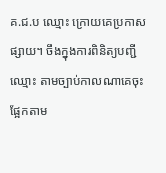គ.ជ.ប ឈ្មោះ ក្រោយគេប្រកាសផ្សាយ។ ចឹងក្នុងការពិនិត្យបញ្ជីឈ្មោះ តាមច្បាប់កាលណាគេចុះផ្អែកតាម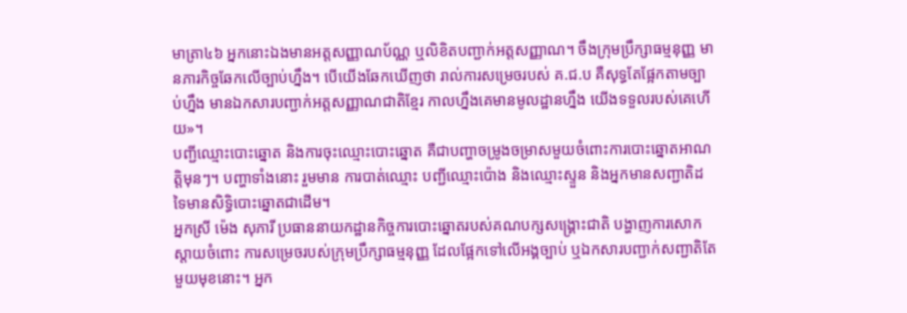មាត្រា៤៦ អ្នកនោះឯងមានអត្តសញ្ញាណប័ណ្ណ ឬលិខិតបញ្ជាក់អត្តសញ្ញាណ។ ចឹងក្រុមប្រឹក្សាធម្មនុញ្ញ មានភារកិច្ចឆែកលើច្បាប់ហ្នឹង។ បើយើងឆែកឃើញថា រាល់ការសម្រេចរបស់ គ.ជ.ប គឺសុទ្ធតែផ្អែកតាមច្បាប់ហ្នឹង មានឯកសារបញ្ជាក់អត្តសញ្ញាណជាតិខ្មែរ កាលហ្នឹងគេមានមូលដ្ឋានហ្នឹង យើងទទួលរបស់គេហើយ»។
បញ្ជីឈ្មោះបោះឆ្នោត និងការចុះឈ្មោះបោះឆ្នោត គឺជាបញ្ហាចម្រូងចម្រាសមួយចំពោះការបោះឆ្នោតអាណត្តិមុនៗ។ បញ្ហាទាំងនោះ រួមមាន ការបាត់ឈ្មោះ បញ្ជីឈ្មោះប៉ោង និងឈ្មោះស្ទួន និងអ្នកមានសញ្ជាតិដទៃមានសិទ្ធិបោះឆ្នោតជាដើម។
អ្នកស្រី ម៉េង សុភារី ប្រធាននាយកដ្ឋានកិច្ចការបោះឆ្នោតរបស់គណបក្សសង្គ្រោះជាតិ បង្ហាញការសោកស្តាយចំពោះ ការសម្រេចរបស់ក្រុមប្រឹក្សាធម្មនុញ្ញ ដែលផ្អែកទៅលើអង្គច្បាប់ ឬឯកសារបញ្ជាក់សញ្ជាតិតែមួយមុខនោះ។ អ្នក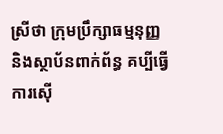ស្រីថា ក្រុមប្រឹក្សាធម្មនុញ្ញ និងស្ថាប័នពាក់ព័ន្ធ គប្បីធ្វើការស៊ើ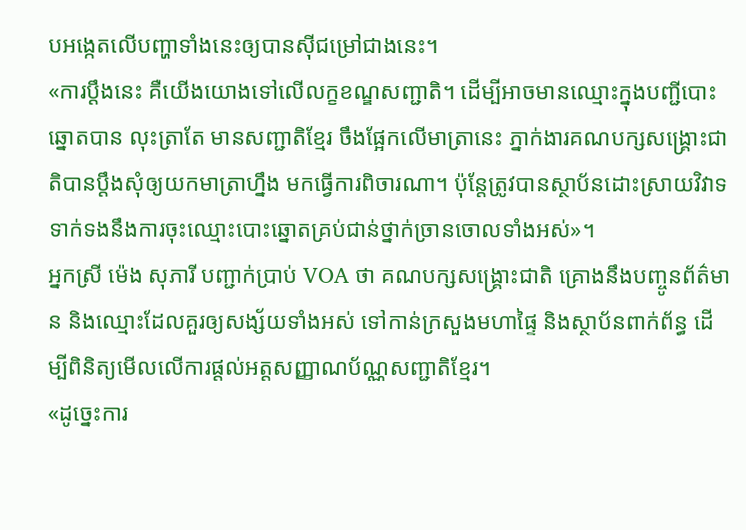បអង្កេតលើបញ្ហាទាំងនេះឲ្យបានស៊ីជម្រៅជាងនេះ។
«ការប្តឹងនេះ គឺយើងយោងទៅលើលក្ខខណ្ឌសញ្ជាតិ។ ដើម្បីអាចមានឈ្មោះក្នុងបញ្ជីបោះឆ្នោតបាន លុះត្រាតែ មានសញ្ជាតិខ្មែរ ចឹងផ្អែកលើមាត្រានេះ ភ្នាក់ងារគណបក្សសង្គ្រោះជាតិបានប្តឹងសុំឲ្យយកមាត្រាហ្នឹង មកធ្វើការពិចារណា។ ប៉ុន្តែត្រូវបានស្ថាប័នដោះស្រាយវិវាទទាក់ទងនឹងការចុះឈ្មោះបោះឆ្នោតគ្រប់ជាន់ថ្នាក់ច្រានចោលទាំងអស់»។
អ្នកស្រី ម៉េង សុភារី បញ្ជាក់ប្រាប់ VOA ថា គណបក្សសង្គ្រោះជាតិ គ្រោងនឹងបញ្ចូនព័ត៌មាន និងឈ្មោះដែលគួរឲ្យសង្ស័យទាំងអស់ ទៅកាន់ក្រសួងមហាផ្ទៃ និងស្ថាប័នពាក់ព័ន្ធ ដើម្បីពិនិត្យមើលលើការផ្តល់អត្តសញ្ញាណប័ណ្ណសញ្ជាតិខ្មែរ។
«ដូច្នេះការ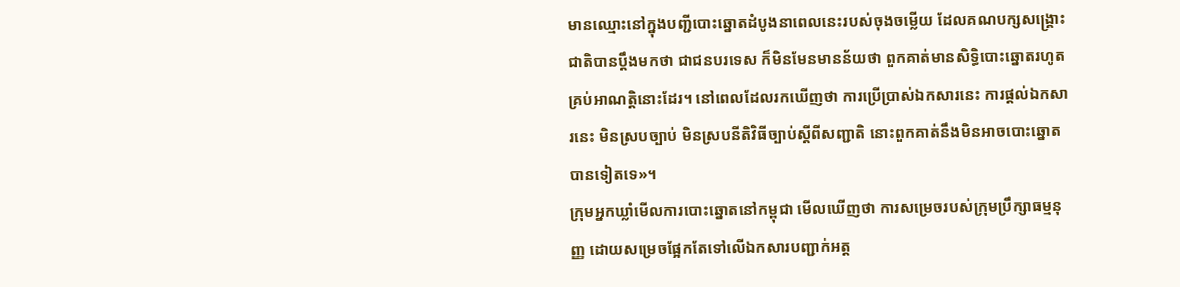មានឈ្មោះនៅក្នុងបញ្ជីបោះឆ្នោតដំបូងនាពេលនេះរបស់ចុងចម្លើយ ដែលគណបក្សសង្គ្រោះជាតិបានប្តឹងមកថា ជាជនបរទេស ក៏មិនមែនមានន័យថា ពួកគាត់មានសិទ្ធិបោះឆ្នោតរហូតគ្រប់អាណត្តិនោះដែរ។ នៅពេលដែលរកឃើញថា ការប្រើប្រាស់ឯកសារនេះ ការផ្តល់ឯកសារនេះ មិនស្របច្បាប់ មិនស្របនីតិវិធីច្បាប់ស្តីពីសញ្ជាតិ នោះពួកគាត់នឹងមិនអាចបោះឆ្នោតបានទៀតទេ»។
ក្រុមអ្នកឃ្លាំមើលការបោះឆ្នោតនៅកម្ពុជា មើលឃើញថា ការសម្រេចរបស់ក្រុមប្រឹក្សាធម្មនុញ្ញ ដោយសម្រេចផ្អែកតែទៅលើឯកសារបញ្ជាក់អត្ត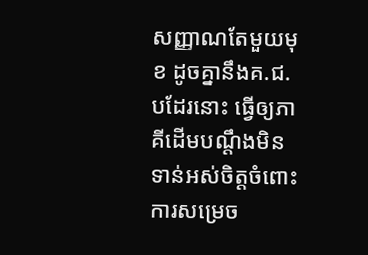សញ្ញាណតែមួយមុខ ដូចគ្នានឹងគ.ជ.បដែរនោះ ធ្វើឲ្យភាគីដើមបណ្តឹងមិនទាន់អស់ចិត្តចំពោះការសម្រេច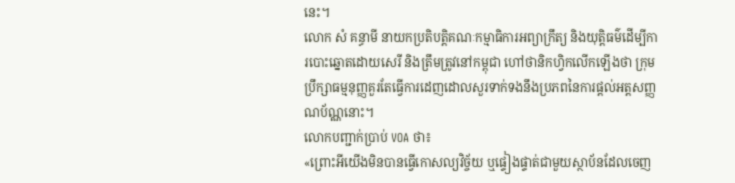នេះ។
លោក សំ គន្ធាមី នាយកប្រតិបត្តិគណៈកម្មាធិការអព្យាក្រឹត្យ និងយុត្តិធម៌ដើម្បីការបោះឆ្នោតដោយសេរី និងត្រឹមត្រូវនៅកម្ពុជា ហៅថានិកហ្វិកលើកឡើងថា ក្រុមប្រឹក្សាធម្មនុញ្ញគួរតែធ្វើការដេញដោលសួរទាក់ទងនឹងប្រភពនៃការផ្តល់អត្តសញ្ញណប័ណ្ណនោះ។
លោកបញ្ជាក់ប្រាប់ VOA ថា៖
«ព្រោះអីយើងមិនបានធ្វើកោសល្យវិច្ច័យ ឬផ្ទៀងផ្ទាត់ជាមួយស្ថាប័នដែលចេញ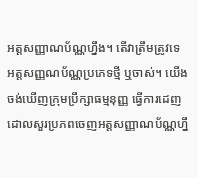អត្តសញ្ញាណប័ណ្ណហ្នឹង។ តើវាត្រឹមត្រូវទេ អត្តសញ្ញណប័ណ្ណប្រភេទថ្មី ឬចាស់។ យើងចង់ឃើញក្រុមប្រឹក្សាធម្មនុញ្ញ ធ្វើការដេញដោលសួរប្រភពចេញអត្តសញ្ញាណប័ណ្ណហ្នឹ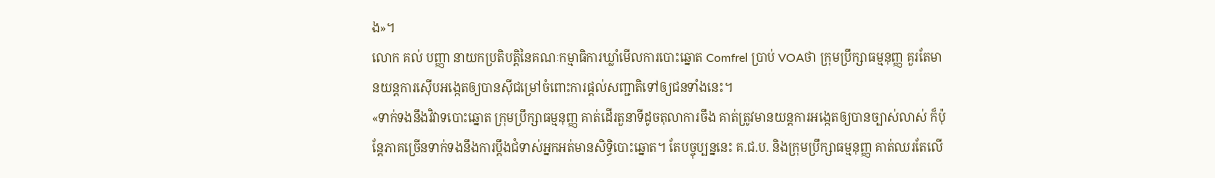ង»។
លោក គល់ បញ្ញា នាយកប្រតិបតិ្តនៃគណៈកម្មាធិការឃ្លាំមើលការបោះឆ្នោត Comfrel ប្រាប់ VOAថា ក្រុមប្រឹក្សាធម្មនុញ្ញ គួរតែមានយន្តការស៊ើបអង្កេតឲ្យបានស៊ីជម្រៅចំពោះការផ្តល់សញ្ជាតិទៅឲ្យជនទាំងនេះ។
«ទាក់ទងនឹងវិវាទបោះឆ្នោត ក្រុមប្រឹក្សាធម្មនុញ្ញ គាត់ដើរតួនាទីដូចតុលាការចឹង គាត់ត្រូវមានយន្តការអង្កេតឲ្យបានច្បាស់លាស់ ក៏ប៉ុន្តែភាគច្រើនទាក់ទងនឹងការប្តឹងជំទាស់អ្នកអត់មានសិទ្ធិបោះឆ្នោត។ តែបច្ចុប្បន្ននេះ គ.ជ.ប. និងក្រុមប្រឹក្សាធម្មនុញ្ញ គាត់ឈរតែលើ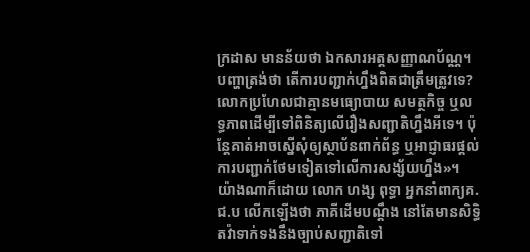ក្រដាស មានន័យថា ឯកសារអត្តសញ្ញាណប័ណ្ណ។ បញ្ហាត្រង់ថា តើការបញ្ជាក់ហ្នឹងពិតជាត្រឹមត្រូវទេ? លោកប្រហែលជាគ្មានមធ្យោបាយ សមត្ថកិច្ច ឬលទ្ធភាពដើម្បីទៅពិនិត្យលើរឿងសញ្ជាតិហ្នឹងអីទេ។ ប៉ុន្តែគាត់អាចស្នើសុំឲ្យស្ថាប័នពាក់ព័ន្ធ ឬអាជ្ញាធរផ្តល់ការបញ្ជាក់ថែមទៀតទៅលើការសង្ស័យហ្នឹង»។
យ៉ាងណាក៏ដោយ លោក ហង្ស ពុទ្ធា អ្នកនាំពាក្យគ.ជ.ប លើកឡើងថា ភាគីដើមបណ្តឹង នៅតែមានសិទ្ធិតវ៉ាទាក់ទងនឹងច្បាប់សញ្ជាតិទៅ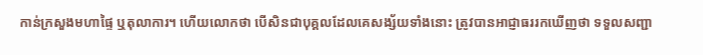កាន់ក្រសួងមហាផ្ទៃ ឬតុលាការ។ ហើយលោកថា បើសិនជាបុគ្គលដែលគេសង្ស័យទាំងនោះ ត្រូវបានអាជ្ញាធររកឃើញថា ទទួលសញ្ជា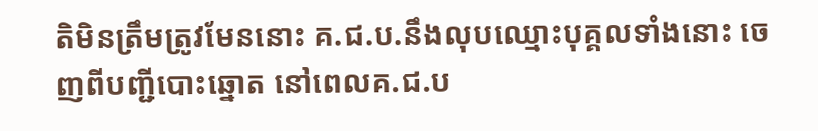តិមិនត្រឹមត្រូវមែននោះ គ.ជ.ប.នឹងលុបឈ្មោះបុគ្គលទាំងនោះ ចេញពីបញ្ជីបោះឆ្នោត នៅពេលគ.ជ.ប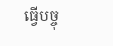ធ្វើបច្ចុ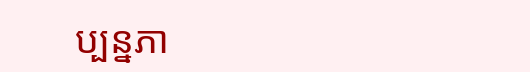ប្បន្នភា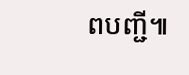ពបញ្ជី៕